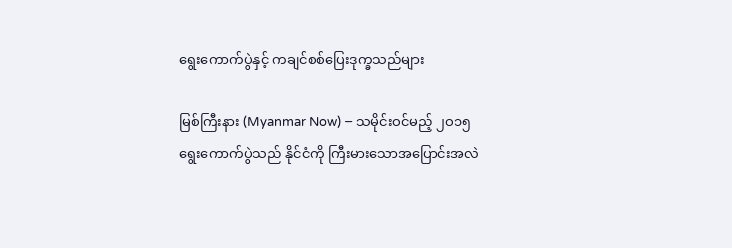ရွေးကောက်ပွဲနှင့် ကချင်စစ်ပြေးဒုက္ခသည်များ

မြစ်ကြီးနား (Myanmar Now) − သမိုင်းဝင်မည့် ၂ဝ၁၅ ရွေးကောက်ပွဲသည် နိုင်ငံကို ကြီးမားသောအပြောင်းအလဲ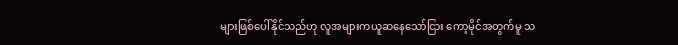များဖြစ်ပေါ်နိုင်သည်ဟု လူအများကယူဆနေသော်ငြား ကော့မိုင်အတွက်မူ သ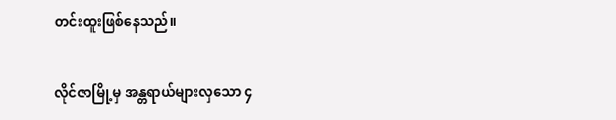တင်းထူးဖြစ်နေသည်။

လိုင်ဇာမြို့မှ အန္တရာယ်များလှသော ၄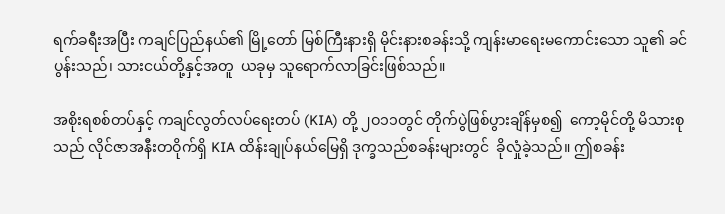ရက်ခရီးအပြီး ကချင်ပြည်နယ်၏ မြို့တော် မြစ်ကြီးနားရှိ မိုင်းနားစခန်းသို့ ကျန်းမာရေးမကောင်းသော သူ၏ ခင်ပွန်းသည်၊ သားငယ်တို့နှင့်အတူ  ယခုမှ သူရောက်လာခြင်းဖြစ်သည်။

အစိုးရစစ်တပ်နှင့် ကချင်လွတ်လပ်ရေးတပ် (KIA) တို့ ၂ဝ၁၁တွင် တိုက်ပွဲဖြစ်ပွားချိန်မှစ၍  ကော့မိုင်တို့ မိသားစုသည် လိုင်ဇာအနီးတဝိုက်ရှိ KIA ထိန်းချုပ်နယ်မြေရှိ ဒုက္ခသည်စခန်းများတွင်  ခိုလှုံခဲ့သည်။ ဤစခန်း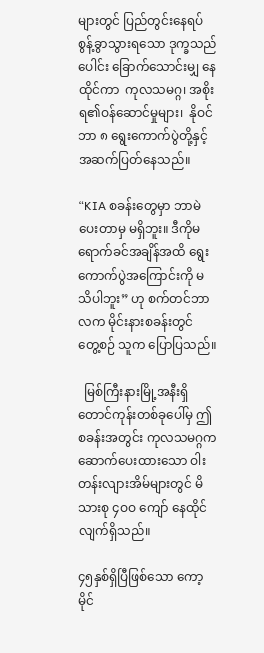များတွင် ပြည်တွင်းနေရပ်စွန့်ခွာသွားရသော ဒုက္ခသည်ပေါင်း ခြောက်သောင်းမျှ နေထိုင်ကာ  ကုလသမဂ္ဂ၊ အစိုးရ၏ဝန်ဆောင်မှုများ၊  နိုဝင်ဘာ ၈ ရွေးကောက်ပွဲတို့နှင့် အဆက်ပြတ်နေသည်။

“KIA စခန်းတွေမှာ ဘာမဲပေးတာမှ မရှိဘူး။ ဒီကိုမရောက်ခင်အချိန်အထိ ရွေးကောက်ပွဲအကြောင်းကို မသိပါဘူး” ဟု စက်တင်ဘာလက မိုင်းနားစခန်းတွင် တွေ့စဉ် သူက ပြောပြသည်။

  မြစ်ကြီးနားမြို့အနီးရှိတောင်ကုန်းတစ်ခုပေါ်မှ ဤစခန်းအတွင်း ကုလသမဂ္ဂက ဆောက်ပေးထားသော ဝါးတန်းလျားအိမ်များတွင် မိသားစု ၄ဝဝ ကျော် နေထိုင်လျက်ရှိသည်။

၄၅နှစ်ရှိပြီဖြစ်သော ကော့မိုင်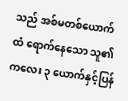သည် အစ်မတစ်ယောက်ထံ ရောက်နေသော သူ၏ ကလေး ၃ ယောက်နှင့်ပြန်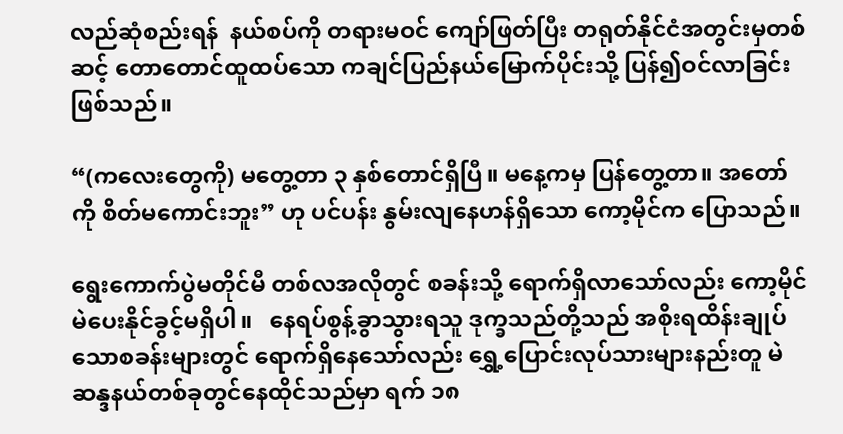လည်ဆုံစည်းရန်  နယ်စပ်ကို တရားမဝင် ကျော်ဖြတ်ပြီး တရုတ်နိုင်ငံအတွင်းမှတစ်ဆင့် တောတောင်ထူထပ်သော ကချင်ပြည်နယ်မြောက်ပိုင်းသို့ ပြန်၍ဝင်လာခြင်းဖြစ်သည်။

“(ကလေးတွေကို) မတွေ့တာ ၃ နှစ်တောင်ရှိပြီ။ မနေ့ကမှ ပြန်တွေ့တာ။ အတော်ကို စိတ်မကောင်းဘူး” ဟု ပင်ပန်း နွမ်းလျနေဟန်ရှိသော ကော့မိုင်က ပြောသည်။

ရွေးကောက်ပွဲမတိုင်မီ တစ်လအလိုတွင် စခန်းသို့ ရောက်ရှိလာသော်လည်း ကော့မိုင် မဲပေးနိုင်ခွင့်မရှိပါ။   နေရပ်စွန့်ခွာသွားရသူ ဒုက္ခသည်တို့သည် အစိုးရထိန်းချုပ်သောစခန်းများတွင် ရောက်ရှိနေသော်လည်း ရွှေ့ပြောင်းလုပ်သားများနည်းတူ မဲဆန္ဒနယ်တစ်ခုတွင်နေထိုင်သည်မှာ ရက် ၁၈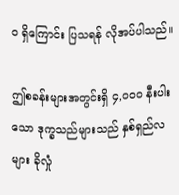ဝ ရှိကြောင်း ပြသရန် လိုအပ်ပါသည်။

ဤစခန်းများအတွင်းရှိ ၄,ဝဝဝ နီးပါးသော ဒုက္ခသည်များသည် နှစ်ရှည်လများ ခိုလှုံ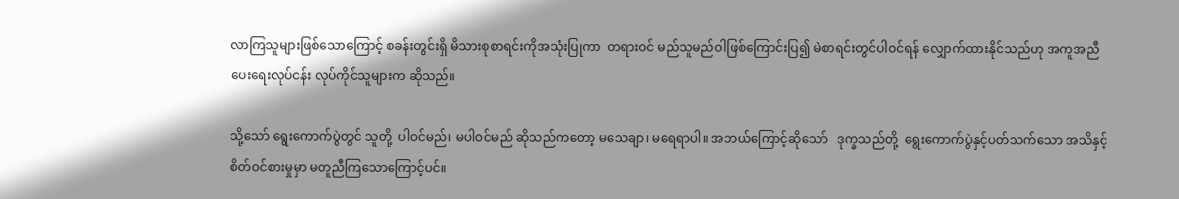လာကြသူများဖြစ်သောကြောင့် စခန်းတွင်းရှိ မိသားစုစာရင်းကိုအသုံးပြုကာ  တရားဝင် မည်သူမည်ဝါဖြစ်ကြောင်းပြ၍ မဲစာရင်းတွင်ပါဝင်ရန် လျှောက်ထားနိုင်သည်ဟု အကူအညီပေးရေးလုပ်ငန်း လုပ်ကိုင်သူများက ဆိုသည်။

သို့သော် ရွေးကောက်ပွဲတွင် သူတို့  ပါဝင်မည်၊ မပါဝင်မည် ဆိုသည်ကတော့ မသေချာ၊ မရေရာပါ။ အဘယ်ကြောင့်ဆိုသော်   ဒုက္ခသည်တို့  ရွေးကောက်ပွဲနှင့်ပတ်သက်သော အသိနှင့် စိတ်ဝင်စားမှုမှာ မတူညီကြသောကြောင့်ပင်။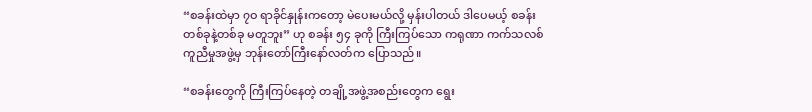“စခန်းထဲမှာ ၇ဝ ရာခိုင်နှုန်းကတော့ မဲပေးမယ်လို့ မှန်းပါတယ် ဒါပေမယ့် စခန်းတစ်ခုနဲ့တစ်ခု မတူဘူး” ဟု စခန်း ၅၄ ခုကို ကြီးကြပ်သော ကရုဏာ ကက်သလစ် ကူညီမှုအဖွဲ့မှ ဘုန်းတော်ကြီးနော်လတ်က ပြောသည်။

“စခန်းတွေကို ကြီးကြပ်နေတဲ့ တချို့အဖွဲ့အစည်းတွေက ရွေး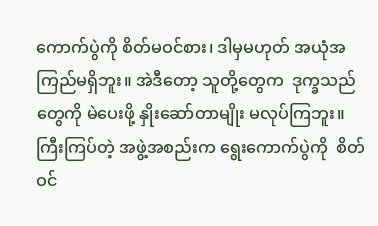ကောက်ပွဲကို စိတ်မဝင်စား၊ ဒါမှမဟုတ် အယုံအကြည်မရှိဘူး။ အဲဒီတော့ သူတို့တွေက  ဒုက္ခသည်တွေကို မဲပေးဖို့ နှိုးဆော်တာမျိုး မလုပ်ကြဘူး။ ကြီးကြပ်တဲ့ အဖွဲ့အစည်းက ရွေးကောက်ပွဲကို  စိတ်ဝင်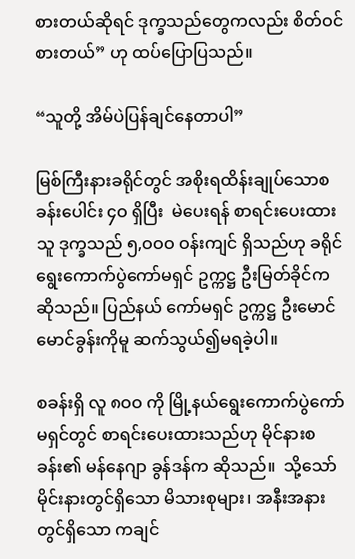စားတယ်ဆိုရင် ဒုက္ခသည်တွေကလည်း စိတ်ဝင်စားတယ်” ဟု ထပ်ပြောပြသည်။

“သူတို့ အိမ်ပဲပြန်ချင်နေတာပါ”

မြစ်ကြီးနားခရိုင်တွင် အစိုးရထိန်းချုပ်သောစခန်းပေါင်း ၄ဝ ရှိပြီး  မဲပေးရန် စာရင်းပေးထားသူ ဒုက္ခသည် ၅,ဝဝဝ ဝန်းကျင် ရှိသည်ဟု ခရိုင်ရွေးကောက်ပွဲကော်မရှင် ဥက္ကဋ္ဌ ဦးမြတ်ခိုင်က ဆိုသည်။ ပြည်နယ် ကော်မရှင် ဥက္ကဋ္ဌ ဦးမောင်မောင်ခွန်းကိုမူ ဆက်သွယ်၍မရခဲ့ပါ။

စခန်းရှိ လူ ၈ဝဝ ကို မြို့နယ်ရွေးကောက်ပွဲကော်မရှင်တွင် စာရင်းပေးထားသည်ဟု မိုင်နားစခန်း၏ မန်နေဂျာ ခွန်ဒန်က ဆိုသည်။  သို့သော် မိုင်းနားတွင်ရှိသော မိသားစုများ၊ အနီးအနားတွင်ရှိသော ကချင်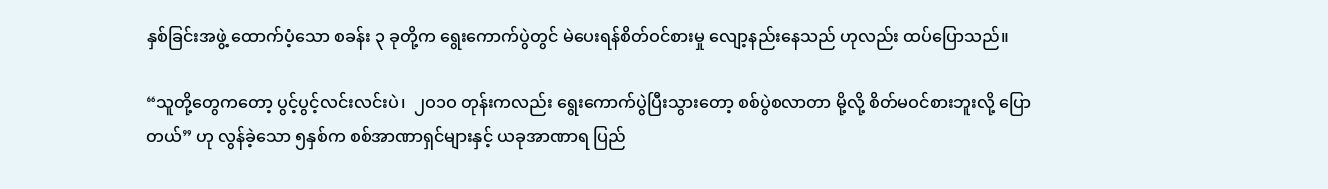နှစ်ခြင်းအဖွဲ့ ထောက်ပံ့သော စခန်း ၃ ခုတို့က ရွေးကောက်ပွဲတွင် မဲပေးရန်စိတ်ဝင်စားမှု လျော့နည်းနေသည် ဟုလည်း ထပ်ပြောသည်။

“သူတို့တွေကတော့ ပွင့်ပွင့်လင်းလင်းပဲ၊  ၂ဝ၁ဝ တုန်းကလည်း ရွေးကောက်ပွဲပြီးသွားတော့ စစ်ပွဲစလာတာ မို့လို့ စိတ်မဝင်စားဘူးလို့ ပြောတယ်” ဟု လွန်ခဲ့သော ၅နှစ်က စစ်အာဏာရှင်များနှင့် ယခုအာဏာရ ပြည်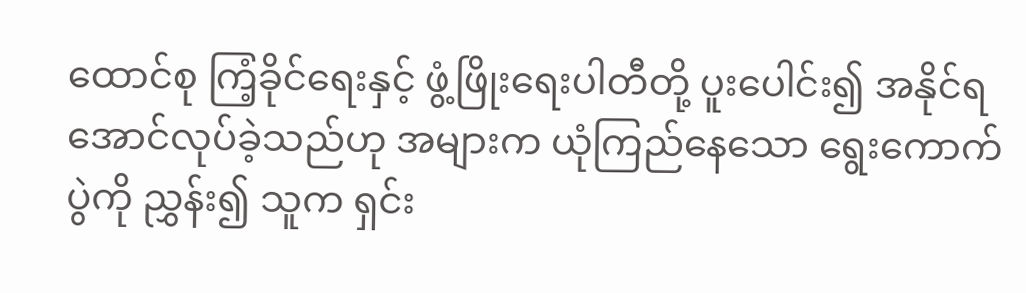ထောင်စု ကြံ့ခိုင်ရေးနှင့် ဖွံ့ဖြိုးရေးပါတီတို့ ပူးပေါင်း၍ အနိုင်ရအောင်လုပ်ခဲ့သည်ဟု အများက ယုံကြည်နေသော ရွေးကောက်ပွဲကို ညွှန်း၍ သူက ရှင်း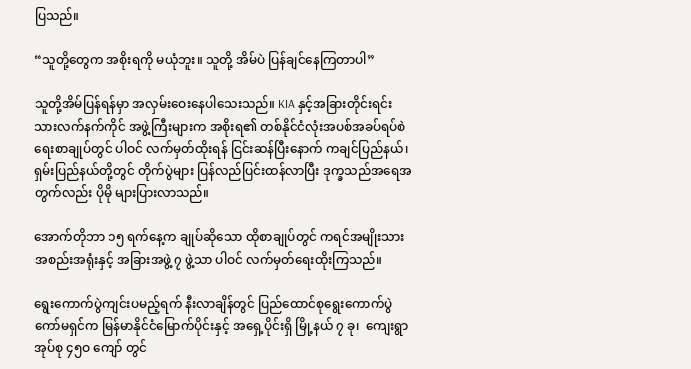ပြသည်။

“သူတို့တွေက အစိုးရကို မယုံဘူး။ သူတို့ အိမ်ပဲ ပြန်ချင်နေကြတာပါ”

သူတို့အိမ်ပြန်ရန်မှာ အလှမ်းဝေးနေပါသေးသည်။ KIA နှင့်အခြားတိုင်းရင်းသားလက်နက်ကိုင် အဖွဲ့ကြီးများက အစိုးရ၏ တစ်နိုင်ငံလုံးအပစ်အခပ်ရပ်စဲရေးစာချုပ်တွင် ပါဝင် လက်မှတ်ထိုးရန် ငြင်းဆန်ပြီးနောက် ကချင်ပြည်နယ်၊ ရှမ်းပြည်နယ်တို့တွင် တိုက်ပွဲများ ပြန်လည်ပြင်းထန်လာပြီး ဒုက္ခသည်အရေအတွက်လည်း ပိုမို များပြားလာသည်။

အောက်တိုဘာ ၁၅ ရက်နေ့က ချုပ်ဆိုသော ထိုစာချုပ်တွင် ကရင်အမျိုးသားအစည်းအရုံးနှင့် အခြားအဖွဲ့ ၇ ဖွဲ့သာ ပါဝင် လက်မှတ်ရေးထိုးကြသည်။

ရွေးကောက်ပွဲကျင်းပမည့်ရက် နီးလာချိန်တွင် ပြည်ထောင်စုရွေးကောက်ပွဲကော်မရှင်က မြန်မာနိုင်ငံမြောက်ပိုင်းနှင့် အရှေ့ပိုင်းရှိ မြို့နယ် ၇ ခု၊  ကျေးရွာအုပ်စု ၄၅ဝ ကျော် တွင်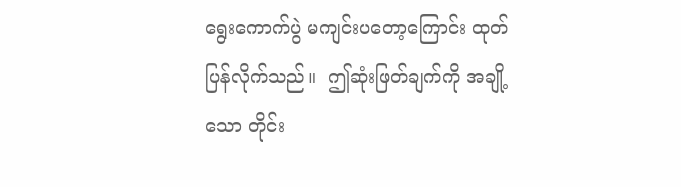ရွေးကောက်ပွဲ မကျင်းပတော့ကြောင်း ထုတ်ပြန်လိုက်သည်။  ဤဆုံးဖြတ်ချက်ကို အချို့သော တိုင်း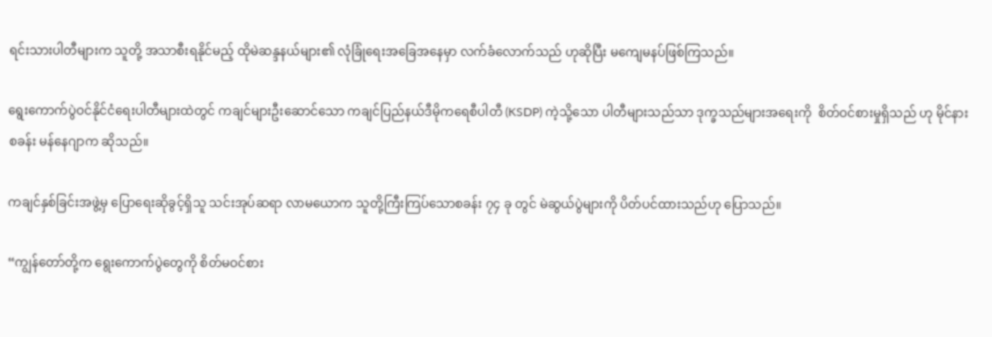ရင်းသားပါတီများက သူတို့ အသာစီးရနိုင်မည့် ထိုမဲဆန္ဒနယ်များ၏ လုံခြုံရေးအခြေအနေမှာ လက်ခံလောက်သည် ဟုဆိုပြီး မကျေမနပ်ဖြစ်ကြသည်။

ရွေးကောက်ပွဲဝင်နိုင်ငံရေးပါတီများထဲတွင် ကချင်များဦးဆောင်သော ကချင်ပြည်နယ်ဒီမိုကရေစီပါတီ (KSDP) ကဲ့သို့သော ပါတီများသည်သာ ဒုက္ခသည်များအရေးကို  စိတ်ဝင်စားမှုရှိသည် ဟု မိုင်နားစခန်း မန်နေဂျာက ဆိုသည်။

ကချင်နှစ်ခြင်းအဖွဲ့မှ ပြောရေးဆိုခွင့်ရှိသူ သင်းအုပ်ဆရာ လာမယောက သူတို့ကြီးကြပ်သောစခန်း ၇၄ ခု တွင် မဲဆွယ်ပွဲများကို ပိတ်ပင်ထားသည်ဟု ပြောသည်။

“ကျွန်တော်တို့က ရွေးကောက်ပွဲတွေကို စိတ်မဝင်စား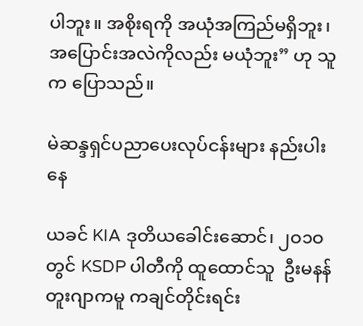ပါဘူး။ အစိုးရကို အယုံအကြည်မရှိဘူး၊ အပြောင်းအလဲကိုလည်း မယုံဘူး” ဟု သူက ပြောသည်။

မဲဆန္ဒရှင်ပညာပေးလုပ်ငန်းများ နည်းပါးနေ

ယခင် KIA ဒုတိယခေါင်းဆောင်၊ ၂ဝ၁ဝ တွင် KSDP ပါတီကို ထူထောင်သူ  ဦးမနန်တူးဂျာကမူ ကချင်တိုင်းရင်း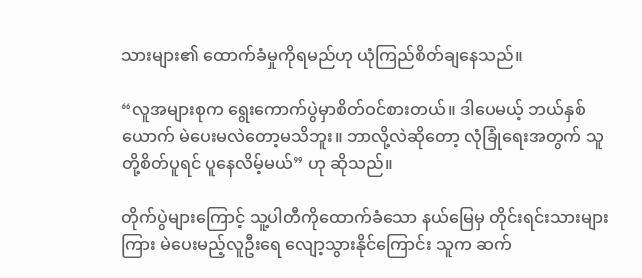သားများ၏ ထောက်ခံမှုကိုရမည်ဟု ယုံကြည်စိတ်ချနေသည်။

“လူအများစုက ရွေးကောက်ပွဲမှာစိတ်ဝင်စားတယ်။ ဒါပေမယ့် ဘယ်နှစ်ယောက် မဲပေးမလဲတော့မသိဘူး။ ဘာလို့လဲဆိုတော့ လုံခြုံရေးအတွက် သူတို့စိတ်ပူရင် ပူနေလိမ့်မယ်” ဟု ဆိုသည်။

တိုက်ပွဲများကြောင့် သူ့ပါတီကိုထောက်ခံသော နယ်မြေမှ တိုင်းရင်းသားများကြား မဲပေးမည့်လူဦးရေ လျော့သွားနိုင်ကြောင်း သူက ဆက်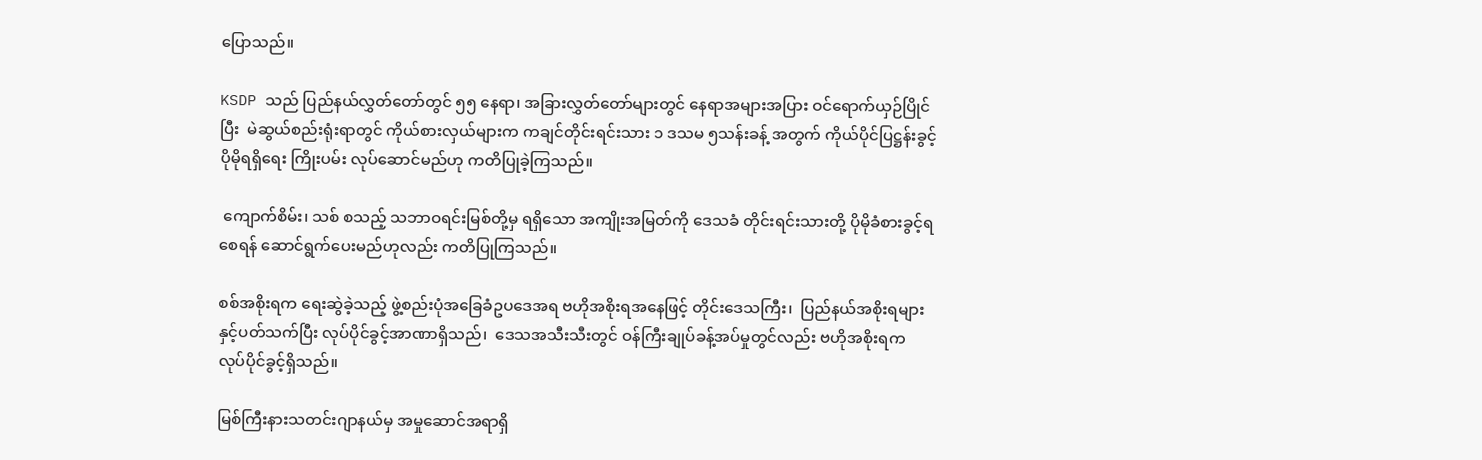ပြောသည်။

KSDP သည် ပြည်နယ်လွှတ်တော်တွင် ၅၅ နေရာ၊ အခြားလွှတ်တော်များတွင် နေရာအများအပြား ဝင်ရောက်ယှဉ်ပြိုင်ပြီး  မဲဆွယ်စည်းရုံးရာတွင် ကိုယ်စားလှယ်များက ကချင်တိုင်းရင်းသား ၁ ဒသမ ၅သန်းခန့် အတွက် ကိုယ်ပိုင်ပြဋ္ဌန်းခွင့် ပိုမိုရရှိရေး ကြိုးပမ်း လုပ်ဆောင်မည်ဟု ကတိပြုခဲ့ကြသည်။

 ကျောက်စိမ်း၊ သစ် စသည့် သဘာဝရင်းမြစ်တို့မှ ရရှိသော အကျိုးအမြတ်ကို ဒေသခံ တိုင်းရင်းသားတို့ ပိုမိုခံစားခွင့်ရစေရန် ဆောင်ရွက်ပေးမည်ဟုလည်း ကတိပြုကြသည်။

စစ်အစိုးရက ရေးဆွဲခဲ့သည့် ဖွဲ့စည်းပုံအခြေခံဥပဒေအရ ဗဟိုအစိုးရအနေဖြင့် တိုင်းဒေသကြီး၊  ပြည်နယ်အစိုးရများနှင့်ပတ်သက်ပြီး လုပ်ပိုင်ခွင့်အာဏာရှိသည်၊  ဒေသအသီးသီးတွင် ဝန်ကြီးချုပ်ခန့်အပ်မှုတွင်လည်း ဗဟိုအစိုးရက လုပ်ပိုင်ခွင့်ရှိသည်။

မြစ်ကြီးနားသတင်းဂျာနယ်မှ အမှုဆောင်အရာရှိ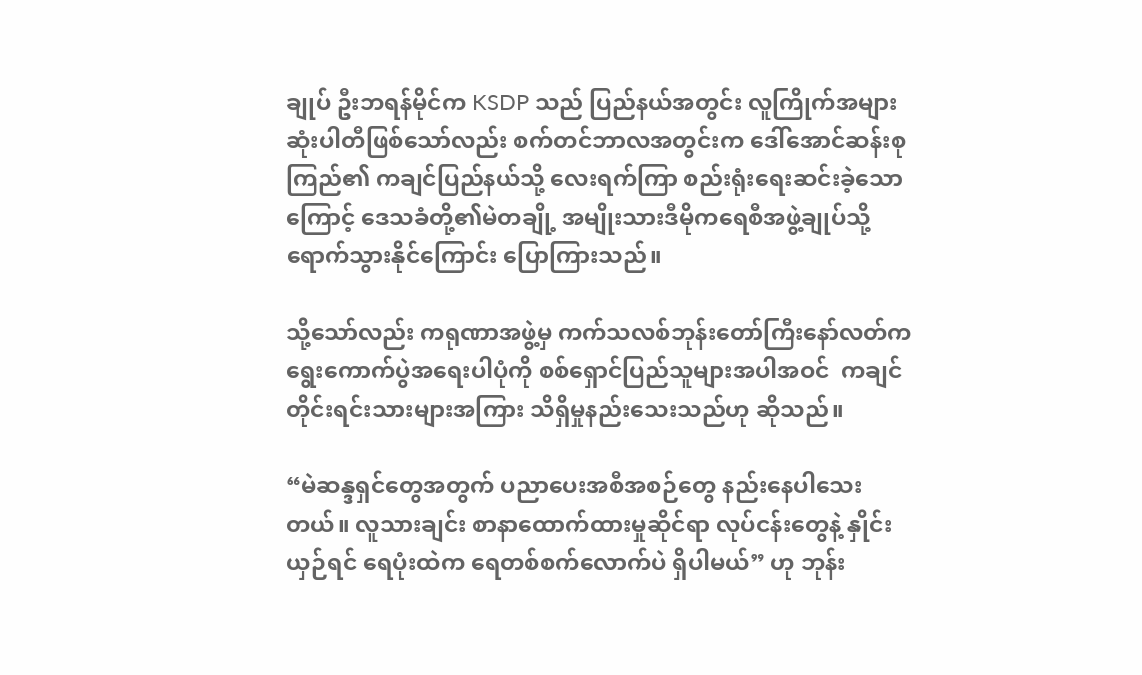ချုပ် ဦးဘရန်မိုင်က KSDP သည် ပြည်နယ်အတွင်း လူကြိုက်အများဆုံးပါတီဖြစ်သော်လည်း စက်တင်ဘာလအတွင်းက ဒေါ်အောင်ဆန်းစုကြည်၏ ကချင်ပြည်နယ်သို့ လေးရက်ကြာ စည်းရုံးရေးဆင်းခဲ့သောကြောင့် ဒေသခံတို့၏မဲတချို့ အမျိုးသားဒီမိုကရေစီအဖွဲ့ချုပ်သို့  ရောက်သွားနိုင်ကြောင်း ပြောကြားသည်။

သို့သော်လည်း ကရုဏာအဖွဲ့မှ ကက်သလစ်ဘုန်းတော်ကြီးနော်လတ်က ရွေးကောက်ပွဲအရေးပါပုံကို စစ်ရှောင်ပြည်သူများအပါအဝင်  ကချင်တိုင်းရင်းသားများအကြား သိရှိမှုနည်းသေးသည်ဟု ဆိုသည်။

“မဲဆန္ဒရှင်တွေအတွက် ပညာပေးအစီအစဉ်တွေ နည်းနေပါသေးတယ်။ လူသားချင်း စာနာထောက်ထားမှုဆိုင်ရာ လုပ်ငန်းတွေနဲ့ နှိုင်းယှဉ်ရင် ရေပုံးထဲက ရေတစ်စက်လောက်ပဲ ရှိပါမယ်” ဟု ဘုန်း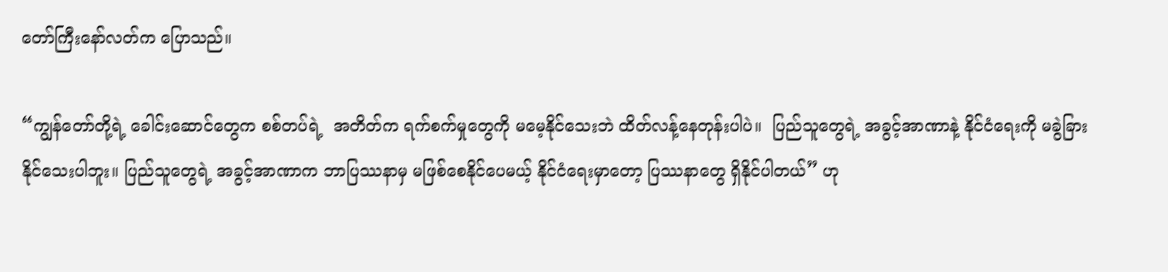တော်ကြီးနော်လတ်က ပြောသည်။

“ကျွန်တော်တို့ရဲ့ ခေါင်းဆောင်တွေက စစ်တပ်ရဲ့  အတိတ်က ရက်စက်မှုတွေကို မမေ့နိုင်သေးဘဲ ထိတ်လန့်နေတုန်းပါပဲ။  ပြည်သူတွေရဲ့ အခွင့်အာဏာနဲ့ နိုင်ငံရေးကို မခွဲခြားနိုင်သေးပါဘူး။ ပြည်သူတွေရဲ့ အခွင့်အာဏာက ဘာပြဿနာမှ မဖြစ်စေနိုင်ပေမယ့် နိုင်ငံရေးမှာတော့ ပြဿနာတွေ ရှိနိုင်ပါတယ်” ဟု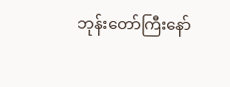ဘုန်းတော်ကြီးနော်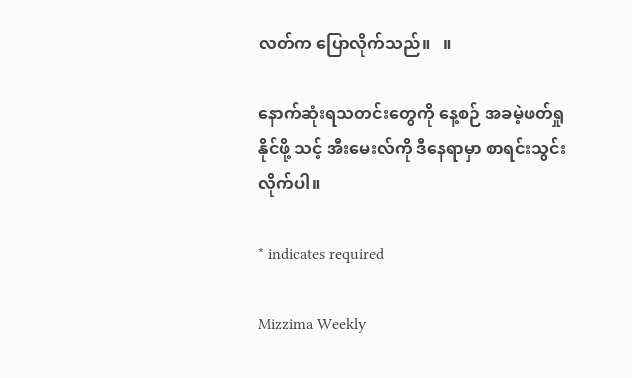လတ်က ပြောလိုက်သည်။   ။

နောက်ဆုံးရသတင်းတွေကို နေ့စဉ် အခမဲ့ဖတ်ရှုနိုင်ဖို့ သင့် အီးမေးလ်ကို ဒီနေရာမှာ စာရင်းသွင်းလိုက်ပါ။

* indicates required

Mizzima Weekly